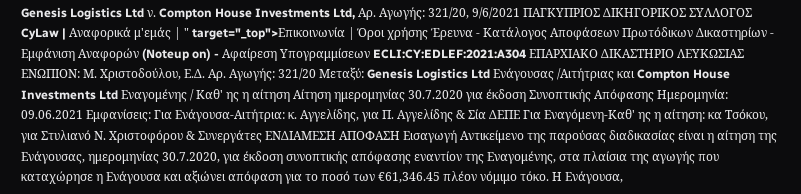Genesis Logistics Ltd ν. Compton House Investments Ltd, Αρ. Αγωγής: 321/20, 9/6/2021 ΠΑΓΚΥΠΡΙΟΣ ΔΙΚΗΓΟΡΙΚΟΣ ΣΥΛΛΟΓΟΣ CyLaw | Αναφορικά μ'εμάς | " target="_top">Επικοινωνία | Όροι χρήσης Έρευνα - Κατάλογος Αποφάσεων Πρωτόδικων Δικαστηρίων - Εμφάνιση Αναφορών (Noteup on) - Αφαίρεση Υπογραμμίσεων ECLI:CY:EDLEF:2021:A304 ΕΠΑΡΧΙΑΚΟ ΔΙΚΑΣΤΗΡΙΟ ΛΕΥΚΩΣΙΑΣ ΕΝΩΠΙΟΝ: Μ. Χριστοδούλου, Ε.Δ. Αρ. Αγωγής: 321/20 Μεταξύ: Genesis Logistics Ltd Ενάγουσας /Αιτήτριας και Compton House Investments Ltd Εναγομένης / Καθ' ης η αίτηση Αίτηση ημερομηνίας 30.7.2020 για έκδοση Συνοπτικής Απόφασης Ημερομηνία: 09.06.2021 Εμφανίσεις: Για Ενάγουσα-Αιτήτρια: κ. Αγγελίδης, για Π. Αγγελίδης & Σία ΔΕΠΕ Για Εναγόμενη-Καθ' ης η αίτηση: κα Τσόκου, για Στυλιανό Ν. Χριστοφόρου & Συνεργάτες ΕΝΔΙΑΜΕΣΗ ΑΠΟΦΑΣΗ Εισαγωγή Αντικείμενο της παρούσας διαδικασίας είναι η αίτηση της Ενάγουσας, ημερομηνίας 30.7.2020, για έκδοση συνοπτικής απόφασης εναντίον της Εναγομένης, στα πλαίσια της αγωγής που καταχώρησε η Ενάγουσα και αξιώνει απόφαση για το ποσό των €61,346.45 πλέον νόμιμο τόκο. Η Ενάγουσα,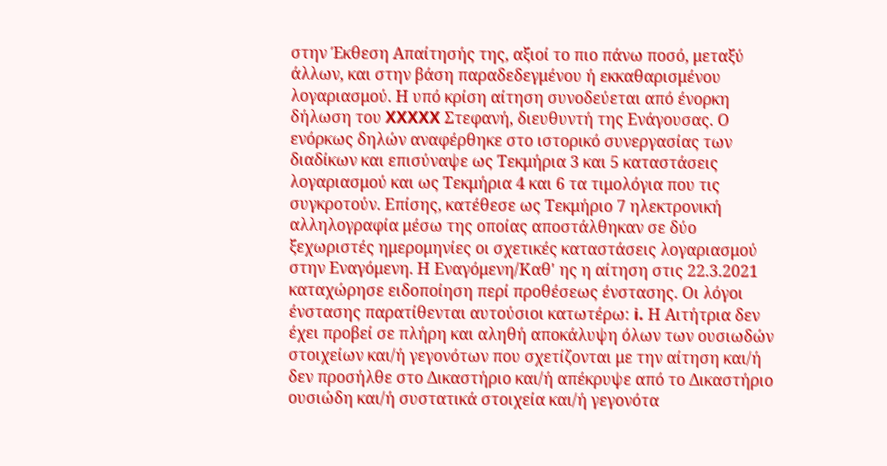στην Έκθεση Απαίτησής της, αξιοί το πιο πάνω ποσό, μεταξύ άλλων, και στην βάση παραδεδεγμένου ή εκκαθαρισμένου λογαριασμού. Η υπό κρίση αίτηση συνοδεύεται από ένορκη δήλωση του XXXXX Στεφανή, διευθυντή της Ενάγουσας. Ο ενόρκως δηλών αναφέρθηκε στο ιστορικό συνεργασίας των διαδίκων και επισύναψε ως Τεκμήρια 3 και 5 καταστάσεις λογαριασμού και ως Τεκμήρια 4 και 6 τα τιμολόγια που τις συγκροτούν. Επίσης, κατέθεσε ως Τεκμήριο 7 ηλεκτρονική αλληλογραφία μέσω της οποίας αποστάλθηκαν σε δύο ξεχωριστές ημερομηνίες οι σχετικές καταστάσεις λογαριασμού στην Εναγόμενη. Η Εναγόμενη/Καθ' ης η αίτηση στις 22.3.2021 καταχώρησε ειδοποίηση περί προθέσεως ένστασης. Οι λόγοι ένστασης παρατίθενται αυτούσιοι κατωτέρω: i. Η Αιτήτρια δεν έχει προβεί σε πλήρη και αληθή αποκάλυψη όλων των ουσιωδών στοιχείων και/ή γεγονότων που σχετίζονται με την αίτηση και/ή δεν προσήλθε στο Δικαστήριο και/ή απέκρυψε από το Δικαστήριο ουσιώδη και/ή συστατικά στοιχεία και/ή γεγονότα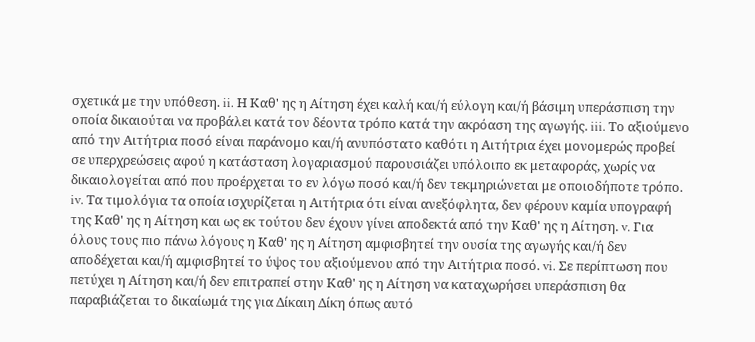σχετικά με την υπόθεση. ii. Η Καθ' ης η Αίτηση έχει καλή και/ή εύλογη και/ή βάσιμη υπεράσπιση την οποία δικαιούται να προβάλει κατά τον δέοντα τρόπο κατά την ακρόαση της αγωγής. iii. Το αξιούμενο από την Αιτήτρια ποσό είναι παράνομο και/ή ανυπόστατο καθότι η Αιτήτρια έχει μονομερώς προβεί σε υπερχρεώσεις αφού η κατάσταση λογαριασμού παρουσιάζει υπόλοιπο εκ μεταφοράς, χωρίς να δικαιολογείται από που προέρχεται το εν λόγω ποσό και/ή δεν τεκμηριώνεται με οποιοδήποτε τρόπο. iv. Τα τιμολόγια τα οποία ισχυρίζεται η Αιτήτρια ότι είναι ανεξόφλητα, δεν φέρουν καμία υπογραφή της Καθ' ης η Αίτηση και ως εκ τούτου δεν έχουν γίνει αποδεκτά από την Καθ' ης η Αίτηση. v. Για όλους τους πιο πάνω λόγους η Καθ' ης η Αίτηση αμφισβητεί την ουσία της αγωγής και/ή δεν αποδέχεται και/ή αμφισβητεί το ύψος του αξιούμενου από την Αιτήτρια ποσό. vi. Σε περίπτωση που πετύχει η Αίτηση και/ή δεν επιτραπεί στην Καθ' ης η Αίτηση να καταχωρήσει υπεράσπιση θα παραβιάζεται το δικαίωμά της για Δίκαιη Δίκη όπως αυτό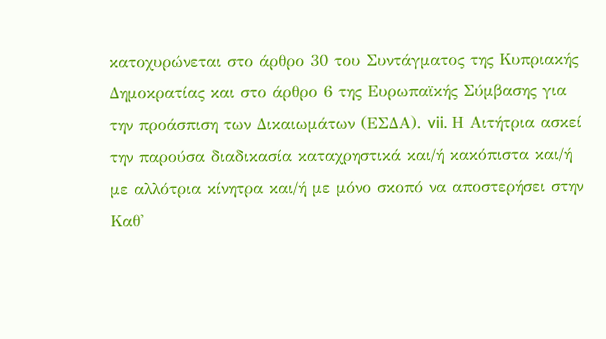κατοχυρώνεται στο άρθρο 30 του Συντάγματος της Κυπριακής Δημοκρατίας και στο άρθρο 6 της Ευρωπαϊκής Σύμβασης για την προάσπιση των Δικαιωμάτων (ΕΣΔΑ). vii. Η Αιτήτρια ασκεί την παρούσα διαδικασία καταχρηστικά και/ή κακόπιστα και/ή με αλλότρια κίνητρα και/ή με μόνο σκοπό να αποστερήσει στην Καθ'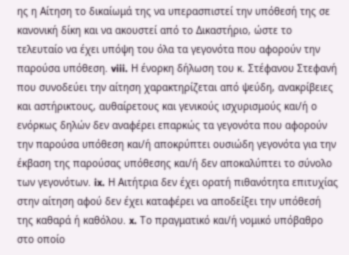ης η Αίτηση το δικαίωμά της να υπερασπιστεί την υπόθεσή της σε κανονική δίκη και να ακουστεί από το Δικαστήριο, ώστε το τελευταίο να έχει υπόψη του όλα τα γεγονότα που αφορούν την παρούσα υπόθεση. viii. Η ένορκη δήλωση του κ. Στέφανου Στεφανή που συνοδεύει την αίτηση χαρακτηρίζεται από ψεύδη, ανακρίβειες και αστήρικτους, αυθαίρετους και γενικούς ισχυρισμούς και/ή ο ενόρκως δηλών δεν αναφέρει επαρκώς τα γεγονότα που αφορούν την παρούσα υπόθεση και/ή αποκρύπτει ουσιώδη γεγονότα για την έκβαση της παρούσας υπόθεσης και/ή δεν αποκαλύπτει το σύνολο των γεγονότων. ix. Η Αιτήτρια δεν έχει ορατή πιθανότητα επιτυχίας στην αίτηση αφού δεν έχει καταφέρει να αποδείξει την υπόθεσή της καθαρά ή καθόλου. x. Το πραγματικό και/ή νομικό υπόβαθρο στο οποίο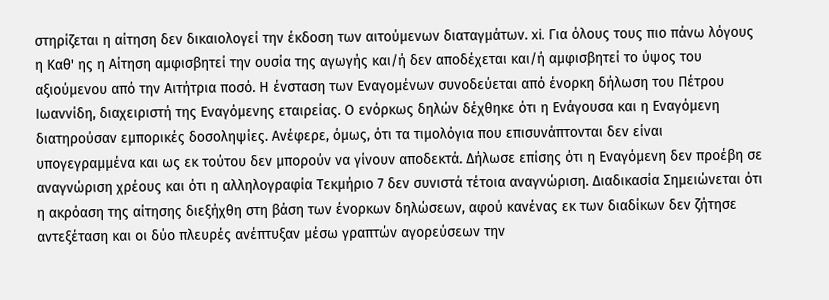στηρίζεται η αίτηση δεν δικαιολογεί την έκδοση των αιτούμενων διαταγμάτων. xi. Για όλους τους πιο πάνω λόγους η Καθ' ης η Αίτηση αμφισβητεί την ουσία της αγωγής και/ή δεν αποδέχεται και/ή αμφισβητεί το ύψος του αξιούμενου από την Αιτήτρια ποσό. Η ένσταση των Εναγομένων συνοδεύεται από ένορκη δήλωση του Πέτρου Ιωαννίδη, διαχειριστή της Εναγόμενης εταιρείας. Ο ενόρκως δηλών δέχθηκε ότι η Ενάγουσα και η Εναγόμενη διατηρούσαν εμπορικές δοσοληψίες. Ανέφερε, όμως, ότι τα τιμολόγια που επισυνάπτονται δεν είναι υπογεγραμμένα και ως εκ τούτου δεν μπορούν να γίνουν αποδεκτά. Δήλωσε επίσης ότι η Εναγόμενη δεν προέβη σε αναγνώριση χρέους και ότι η αλληλογραφία Τεκμήριο 7 δεν συνιστά τέτοια αναγνώριση. Διαδικασία Σημειώνεται ότι η ακρόαση της αίτησης διεξήχθη στη βάση των ένορκων δηλώσεων, αφού κανένας εκ των διαδίκων δεν ζήτησε αντεξέταση και οι δύο πλευρές ανέπτυξαν μέσω γραπτών αγορεύσεων την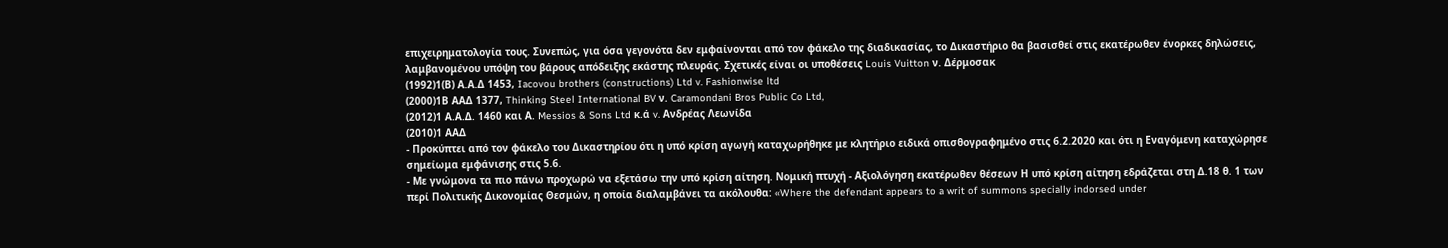επιχειρηματολογία τους. Συνεπώς, για όσα γεγονότα δεν εμφαίνονται από τον φάκελο της διαδικασίας, το Δικαστήριο θα βασισθεί στις εκατέρωθεν ένορκες δηλώσεις, λαμβανομένου υπόψη του βάρους απόδειξης εκάστης πλευράς. Σχετικές είναι οι υποθέσεις Louis Vuitton ν. Δέρμοσακ
(1992)1(Β) Α.Α.Δ 1453, Iacovou brothers (constructions) Ltd v. Fashionwise ltd
(2000)1Β ΑΑΔ 1377, Thinking Steel International BV ν. Caramondani Bros Public Co Ltd,
(2012)1 Α.Α.Δ. 1460 και Α. Messios & Sons Ltd κ.ά v. Ανδρέας Λεωνίδα
(2010)1 ΑΑΔ
- Προκύπτει από τον φάκελο του Δικαστηρίου ότι η υπό κρίση αγωγή καταχωρήθηκε με κλητήριο ειδικά οπισθογραφημένο στις 6.2.2020 και ότι η Εναγόμενη καταχώρησε σημείωμα εμφάνισης στις 5.6.
- Με γνώμονα τα πιο πάνω προχωρώ να εξετάσω την υπό κρίση αίτηση. Νομική πτυχή - Αξιολόγηση εκατέρωθεν θέσεων Η υπό κρίση αίτηση εδράζεται στη Δ.18 θ. 1 των περί Πολιτικής Δικονομίας Θεσμών, η οποία διαλαμβάνει τα ακόλουθα: «Where the defendant appears to a writ of summons specially indorsed under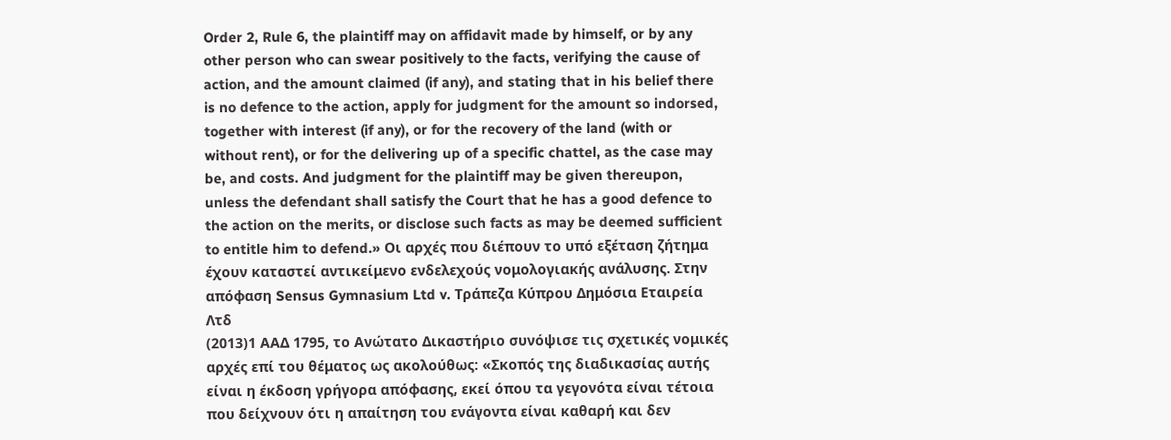Order 2, Rule 6, the plaintiff may on affidavit made by himself, or by any other person who can swear positively to the facts, verifying the cause of action, and the amount claimed (if any), and stating that in his belief there is no defence to the action, apply for judgment for the amount so indorsed, together with interest (if any), or for the recovery of the land (with or without rent), or for the delivering up of a specific chattel, as the case may be, and costs. And judgment for the plaintiff may be given thereupon, unless the defendant shall satisfy the Court that he has a good defence to the action on the merits, or disclose such facts as may be deemed sufficient to entitle him to defend.» Οι αρχές που διέπουν το υπό εξέταση ζήτημα έχουν καταστεί αντικείμενο ενδελεχούς νομολογιακής ανάλυσης. Στην απόφαση Sensus Gymnasium Ltd v. Τράπεζα Κύπρου Δημόσια Εταιρεία Λτδ
(2013)1 ΑΑΔ 1795, το Ανώτατο Δικαστήριο συνόψισε τις σχετικές νομικές αρχές επί του θέματος ως ακολούθως: «Σκοπός της διαδικασίας αυτής είναι η έκδοση γρήγορα απόφασης, εκεί όπου τα γεγονότα είναι τέτοια που δείχνουν ότι η απαίτηση του ενάγοντα είναι καθαρή και δεν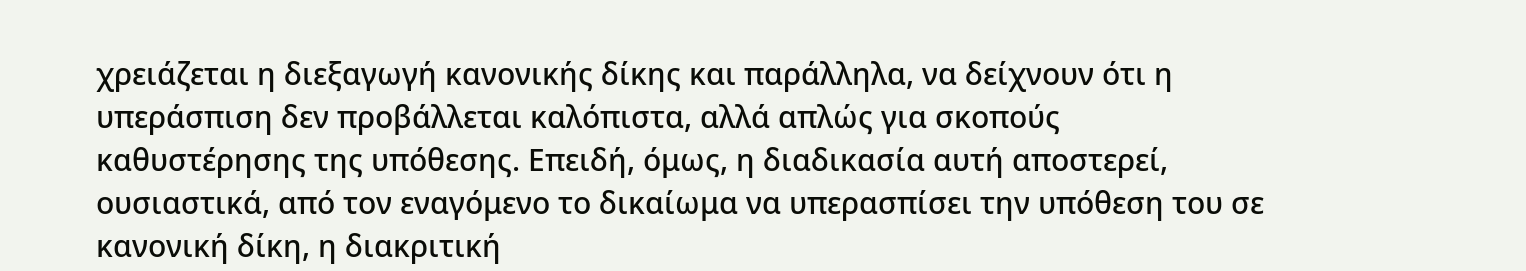χρειάζεται η διεξαγωγή κανονικής δίκης και παράλληλα, να δείχνουν ότι η υπεράσπιση δεν προβάλλεται καλόπιστα, αλλά απλώς για σκοπούς καθυστέρησης της υπόθεσης. Επειδή, όμως, η διαδικασία αυτή αποστερεί, ουσιαστικά, από τον εναγόμενο το δικαίωμα να υπερασπίσει την υπόθεση του σε κανονική δίκη, η διακριτική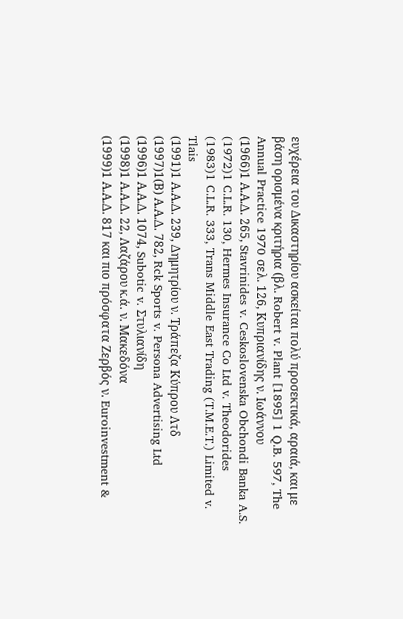ευχέρεια του Δικαστηρίου ασκείται πολύ προσεκτικά, αραιά, και με βάση ορισμένα κριτήρια (βλ. Robert v. Plant [1895] 1 Q.B. 597, The Annual Practice 1970 σελ. 126, Κυπριανίδης ν. Ιωάννου
(1966)1 Α.Α.Δ. 265, Stavrinides v. Ceskoslovenska Obchondi Banka A.S.
(1972)1 C.L.R. 130, Hermes Insurance Co Ltd v. Theodorides
(1983)1 C.L.R. 333, Trans Middle East Trading (T.M.E.T.) Limited v. Tlais
(1991)1 Α.Α.Δ. 239, Δημητρίου ν. Τράπεζα Κύπρου Λτδ
(1997)1(Β) Α.Α.Δ. 782, Rck Sports v. Persona Advertising Ltd
(1996)1 Α.Α.Δ. 1074, Subotic v. Στυλιανίδη
(1998)1 Α.Α.Δ. 22, Λαζάρου κ.ά. ν. Μακεδόνα
(1999)1 Α.Α.Δ. 817 και πιο πρόσφατα Ζερβός ν. Euroinvestment &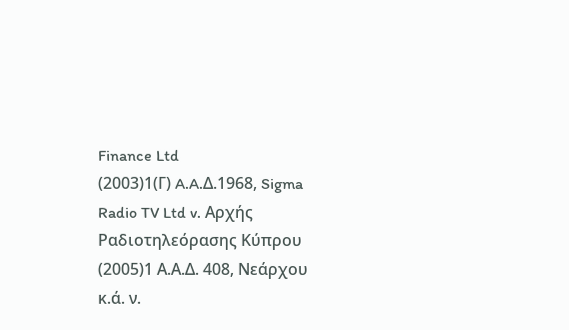Finance Ltd
(2003)1(Γ) A.A.Δ.1968, Sigma Radio TV Ltd v. Αρχής Ραδιοτηλεόρασης Κύπρου
(2005)1 Α.Α.Δ. 408, Νεάρχου κ.ά. ν.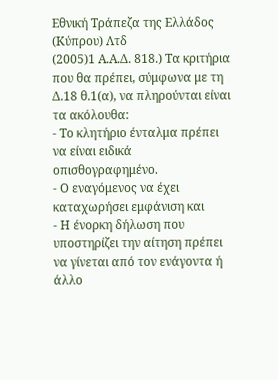Εθνική Τράπεζα της Ελλάδος (Κύπρου) Λτδ
(2005)1 Α.Α.Δ. 818.) Τα κριτήρια που θα πρέπει, σύμφωνα με τη Δ.18 θ.1(α), να πληρούνται είναι τα ακόλουθα:
- Το κλητήριο ένταλμα πρέπει να είναι ειδικά οπισθογραφημένο.
- Ο εναγόμενος να έχει καταχωρήσει εμφάνιση και
- Η ένορκη δήλωση που υποστηρίζει την αίτηση πρέπει να γίνεται από τον ενάγοντα ή άλλο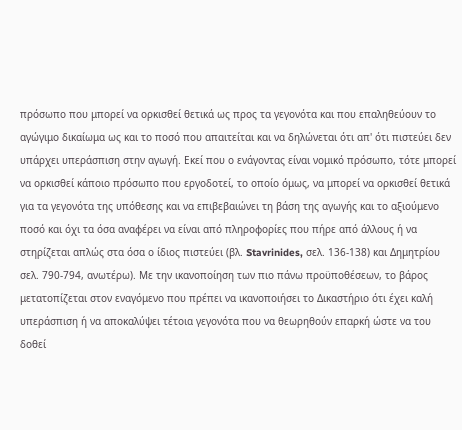πρόσωπο που μπορεί να ορκισθεί θετικά ως προς τα γεγονότα και που επαληθεύουν το αγώγιμο δικαίωμα ως και το ποσό που απαιτείται και να δηλώνεται ότι απ' ότι πιστεύει δεν υπάρχει υπεράσπιση στην αγωγή. Εκεί που ο ενάγοντας είναι νομικό πρόσωπο, τότε μπορεί να ορκισθεί κάποιο πρόσωπο που εργοδοτεί, το οποίο όμως, να μπορεί να ορκισθεί θετικά για τα γεγονότα της υπόθεσης και να επιβεβαιώνει τη βάση της αγωγής και το αξιούμενο ποσό και όχι τα όσα αναφέρει να είναι από πληροφορίες που πήρε από άλλους ή να στηρίζεται απλώς στα όσα ο ίδιος πιστεύει (βλ. Stavrinides, σελ. 136-138) και Δημητρίου σελ. 790-794, ανωτέρω). Με την ικανοποίηση των πιο πάνω προϋποθέσεων, το βάρος μετατοπίζεται στον εναγόμενο που πρέπει να ικανοποιήσει το Δικαστήριο ότι έχει καλή υπεράσπιση ή να αποκαλύψει τέτοια γεγονότα που να θεωρηθούν επαρκή ώστε να του δοθεί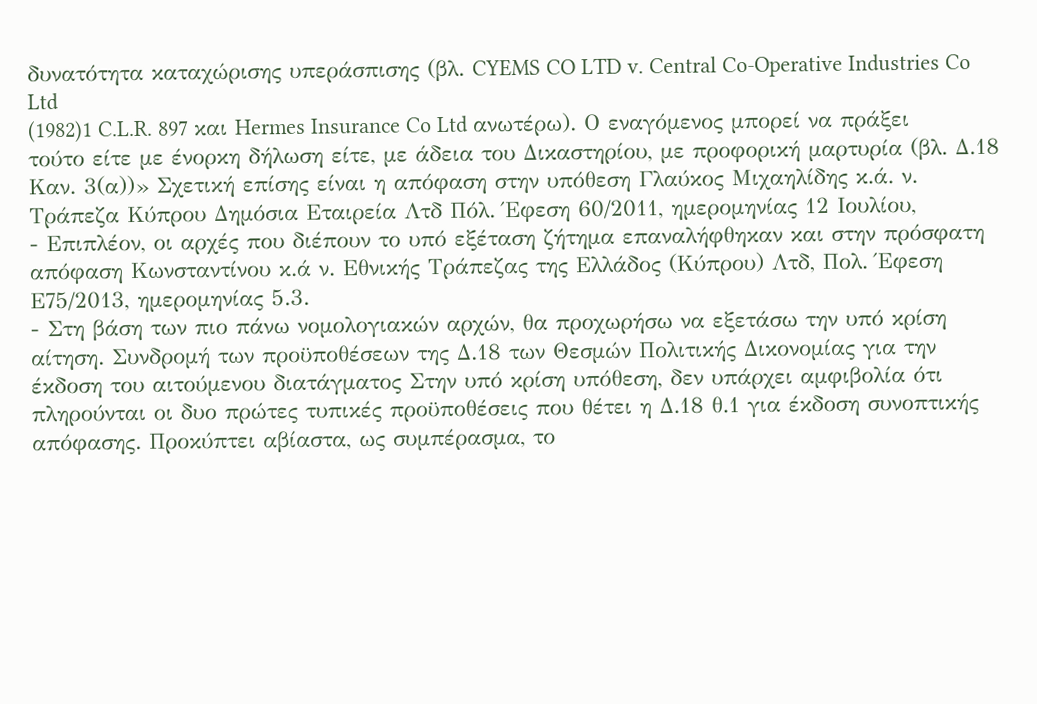δυνατότητα καταχώρισης υπεράσπισης (βλ. CYEMS CO LTD v. Central Co-Operative Industries Co Ltd
(1982)1 C.L.R. 897 και Hermes Insurance Co Ltd ανωτέρω). Ο εναγόμενος μπορεί να πράξει τούτο είτε με ένορκη δήλωση είτε, με άδεια του Δικαστηρίου, με προφορική μαρτυρία (βλ. Δ.18 Καν. 3(α))» Σχετική επίσης είναι η απόφαση στην υπόθεση Γλαύκος Μιχαηλίδης κ.ά. ν. Τράπεζα Κύπρου Δημόσια Εταιρεία Λτδ Πόλ. Έφεση 60/2011, ημερομηνίας 12 Ιουλίου,
- Επιπλέον, οι αρχές που διέπουν το υπό εξέταση ζήτημα επαναλήφθηκαν και στην πρόσφατη απόφαση Κωνσταντίνου κ.ά ν. Εθνικής Τράπεζας της Ελλάδος (Κύπρου) Λτδ, Πολ. Έφεση Ε75/2013, ημερομηνίας 5.3.
- Στη βάση των πιο πάνω νομολογιακών αρχών, θα προχωρήσω να εξετάσω την υπό κρίση αίτηση. Συνδρομή των προϋποθέσεων της Δ.18 των Θεσμών Πολιτικής Δικονομίας για την έκδοση του αιτούμενου διατάγματος Στην υπό κρίση υπόθεση, δεν υπάρχει αμφιβολία ότι πληρούνται οι δυο πρώτες τυπικές προϋποθέσεις που θέτει η Δ.18 θ.1 για έκδοση συνοπτικής απόφασης. Προκύπτει αβίαστα, ως συμπέρασμα, το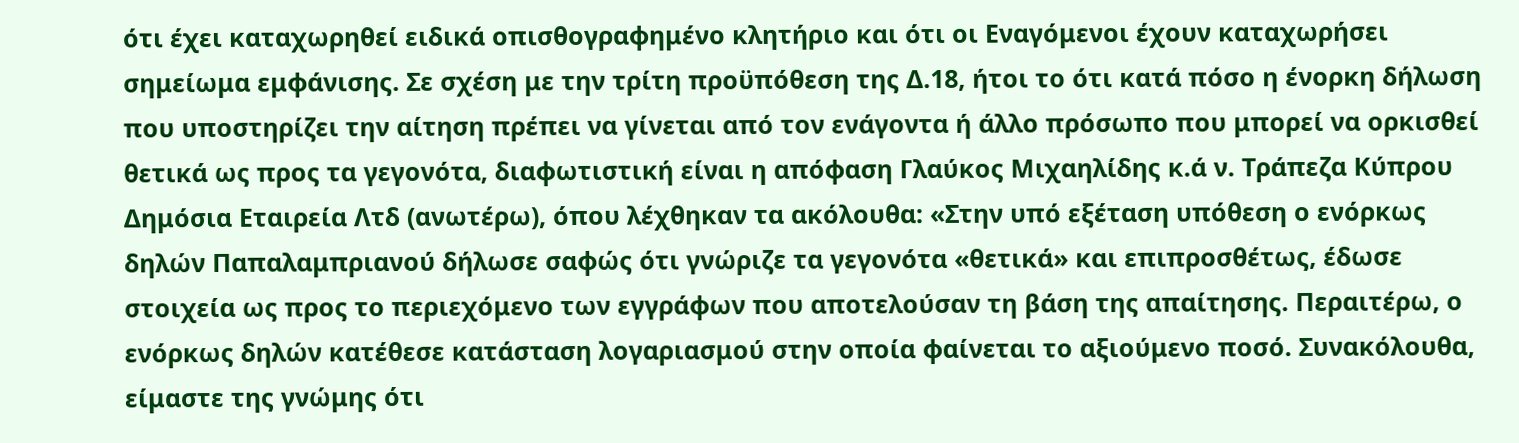ότι έχει καταχωρηθεί ειδικά οπισθογραφημένο κλητήριο και ότι οι Εναγόμενοι έχουν καταχωρήσει σημείωμα εμφάνισης. Σε σχέση με την τρίτη προϋπόθεση της Δ.18, ήτοι το ότι κατά πόσο η ένορκη δήλωση που υποστηρίζει την αίτηση πρέπει να γίνεται από τον ενάγοντα ή άλλο πρόσωπο που μπορεί να ορκισθεί θετικά ως προς τα γεγονότα, διαφωτιστική είναι η απόφαση Γλαύκος Μιχαηλίδης κ.ά ν. Τράπεζα Κύπρου Δημόσια Εταιρεία Λτδ (ανωτέρω), όπου λέχθηκαν τα ακόλουθα: «Στην υπό εξέταση υπόθεση ο ενόρκως δηλών Παπαλαμπριανού δήλωσε σαφώς ότι γνώριζε τα γεγονότα «θετικά» και επιπροσθέτως, έδωσε στοιχεία ως προς το περιεχόμενο των εγγράφων που αποτελούσαν τη βάση της απαίτησης. Περαιτέρω, ο ενόρκως δηλών κατέθεσε κατάσταση λογαριασμού στην οποία φαίνεται το αξιούμενο ποσό. Συνακόλουθα, είμαστε της γνώμης ότι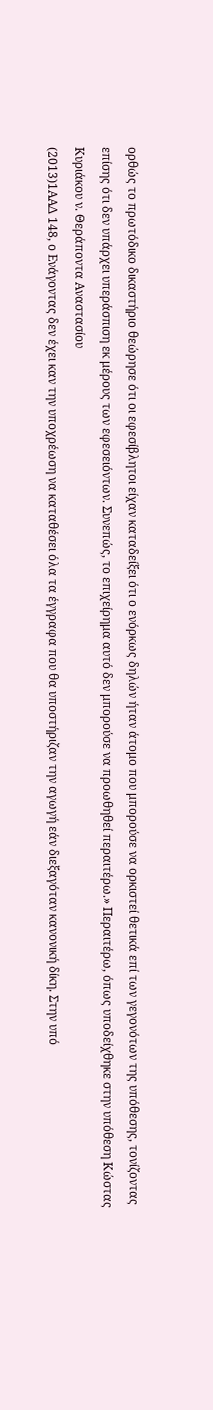ορθώς το πρωτόδικο δικαστήριο θεώρησε ότι οι εφεσίβλητοι είχαν καταδείξει ότι ο ενόρκως δηλών ήταν άτομο που μπορούσε να ορκιστεί θετικά επί των γεγονότων της υπόθεσης, τονίζοντας επίσης ότι δεν υπάρχει υπεράσπιση εκ μέρους των εφεσειόντων. Συνεπώς, το επιχείρημα αυτό δεν μπορούσε να προωθηθεί περαιτέρω.» Περαιτέρω, όπως υποδείχθηκε στην υπόθεση Κώστας Κυριάκου ν. Θεράποντα Αναστασίου
(2013)1ΑΑΔ 148, ο Ενάγοντας δεν έχει καν την υποχρέωση να καταθέσει όλα τα έγγραφα που θα υποστήριζαν την αγωγή εάν διεξαγόταν κανονική δίκη. Στην υπό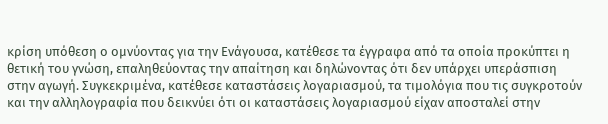κρίση υπόθεση ο ομνύοντας για την Ενάγουσα, κατέθεσε τα έγγραφα από τα οποία προκύπτει η θετική του γνώση, επαληθεύοντας την απαίτηση και δηλώνοντας ότι δεν υπάρχει υπεράσπιση στην αγωγή. Συγκεκριμένα, κατέθεσε καταστάσεις λογαριασμού, τα τιμολόγια που τις συγκροτούν και την αλληλογραφία που δεικνύει ότι οι καταστάσεις λογαριασμού είχαν αποσταλεί στην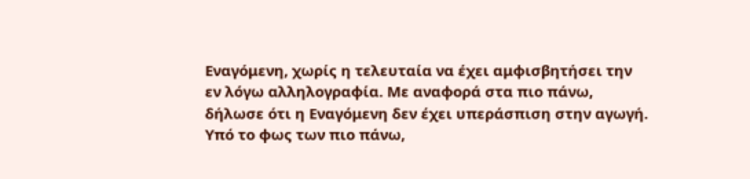Εναγόμενη, χωρίς η τελευταία να έχει αμφισβητήσει την εν λόγω αλληλογραφία. Με αναφορά στα πιο πάνω, δήλωσε ότι η Εναγόμενη δεν έχει υπεράσπιση στην αγωγή. Υπό το φως των πιο πάνω,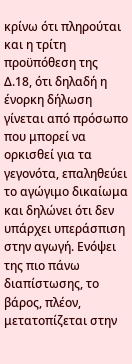κρίνω ότι πληρούται και η τρίτη προϋπόθεση της Δ.18, ότι δηλαδή η ένορκη δήλωση γίνεται από πρόσωπο που μπορεί να ορκισθεί για τα γεγονότα, επαληθεύει το αγώγιμο δικαίωμα και δηλώνει ότι δεν υπάρχει υπεράσπιση στην αγωγή. Ενόψει της πιο πάνω διαπίστωσης, το βάρος, πλέον, μετατοπίζεται στην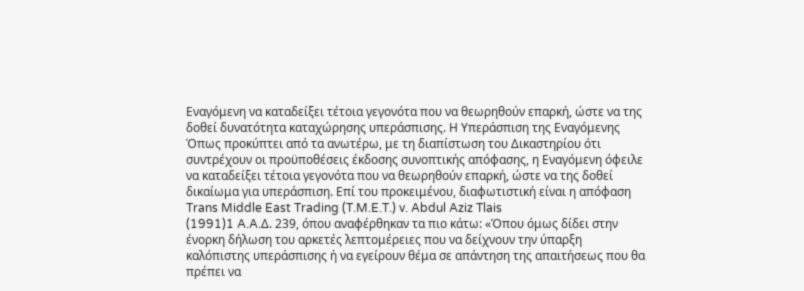Εναγόμενη να καταδείξει τέτοια γεγονότα που να θεωρηθούν επαρκή, ώστε να της δοθεί δυνατότητα καταχώρησης υπεράσπισης. Η Υπεράσπιση της Εναγόμενης Όπως προκύπτει από τα ανωτέρω, με τη διαπίστωση του Δικαστηρίου ότι συντρέχουν οι προϋποθέσεις έκδοσης συνοπτικής απόφασης, η Εναγόμενη όφειλε να καταδείξει τέτοια γεγονότα που να θεωρηθούν επαρκή, ώστε να της δοθεί δικαίωμα για υπεράσπιση. Επί του προκειμένου, διαφωτιστική είναι η απόφαση Trans Middle East Trading (T.M.E.T.) v. Abdul Aziz Tlais
(1991)1 A.A.Δ. 239, όπου αναφέρθηκαν τα πιο κάτω: «Όπου όμως δίδει στην ένορκη δήλωση του αρκετές λεπτομέρειες που να δείχνουν την ύπαρξη καλόπιστης υπεράσπισης ή να εγείρουν θέμα σε απάντηση της απαιτήσεως που θα πρέπει να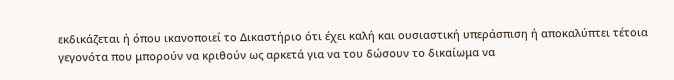εκδικάζεται ή όπου ικανοποιεί το Δικαστήριο ότι έχει καλή και ουσιαστική υπεράσπιση ή αποκαλύπτει τέτοια γεγονότα που μπορούν να κριθούν ως αρκετά για να του δώσουν το δικαίωμα να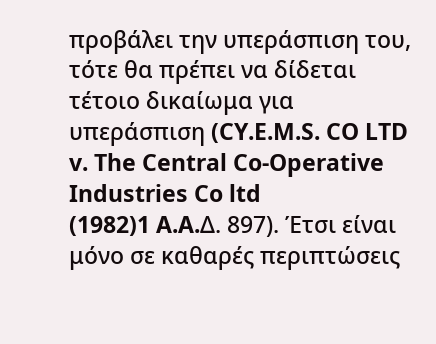προβάλει την υπεράσπιση του, τότε θα πρέπει να δίδεται τέτοιο δικαίωμα για υπεράσπιση (CY.E.M.S. CO LTD v. The Central Co-Operative Industries Co ltd
(1982)1 A.A.Δ. 897). Έτσι είναι μόνο σε καθαρές περιπτώσεις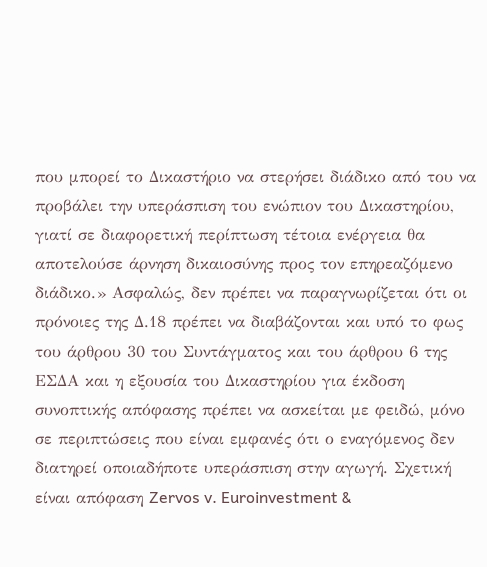που μπορεί το Δικαστήριο να στερήσει διάδικο από του να προβάλει την υπεράσπιση του ενώπιον του Δικαστηρίου, γιατί σε διαφορετική περίπτωση τέτοια ενέργεια θα αποτελούσε άρνηση δικαιοσύνης προς τον επηρεαζόμενο διάδικο.» Ασφαλώς, δεν πρέπει να παραγνωρίζεται ότι οι πρόνοιες της Δ.18 πρέπει να διαβάζονται και υπό το φως του άρθρου 30 του Συντάγματος και του άρθρου 6 της ΕΣΔΑ και η εξουσία του Δικαστηρίου για έκδοση συνοπτικής απόφασης πρέπει να ασκείται με φειδώ, μόνο σε περιπτώσεις που είναι εμφανές ότι ο εναγόμενος δεν διατηρεί οποιαδήποτε υπεράσπιση στην αγωγή. Σχετική είναι απόφαση Zervos v. Euroinvestment &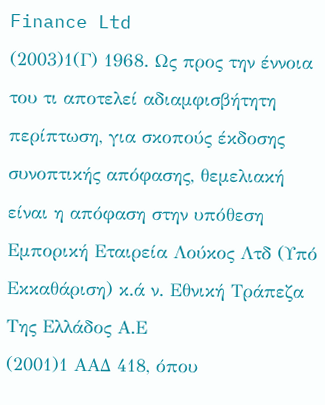Finance Ltd
(2003)1(Γ) 1968. Ως προς την έννοια του τι αποτελεί αδιαμφισβήτητη περίπτωση, για σκοπούς έκδοσης συνοπτικής απόφασης, θεμελιακή είναι η απόφαση στην υπόθεση Εμπορική Εταιρεία Λούκος Λτδ (Υπό Εκκαθάριση) κ.ά ν. Εθνική Τράπεζα Της Ελλάδος Α.Ε
(2001)1 ΑΑΔ 418, όπου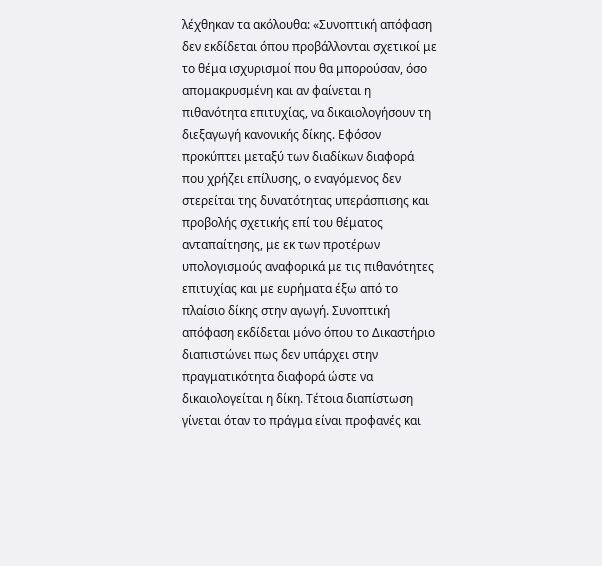λέχθηκαν τα ακόλουθα: «Συνοπτική απόφαση δεν εκδίδεται όπου προβάλλονται σχετικοί με το θέμα ισχυρισμοί που θα μπορούσαν, όσο απομακρυσμένη και αν φαίνεται η πιθανότητα επιτυχίας, να δικαιολογήσουν τη διεξαγωγή κανονικής δίκης. Εφόσον προκύπτει μεταξύ των διαδίκων διαφορά που χρήζει επίλυσης, ο εναγόμενος δεν στερείται της δυνατότητας υπεράσπισης και προβολής σχετικής επί του θέματος ανταπαίτησης, με εκ των προτέρων υπολογισμούς αναφορικά με τις πιθανότητες επιτυχίας και με ευρήματα έξω από το πλαίσιο δίκης στην αγωγή. Συνοπτική απόφαση εκδίδεται μόνο όπου το Δικαστήριο διαπιστώνει πως δεν υπάρχει στην πραγματικότητα διαφορά ώστε να δικαιολογείται η δίκη. Τέτοια διαπίστωση γίνεται όταν το πράγμα είναι προφανές και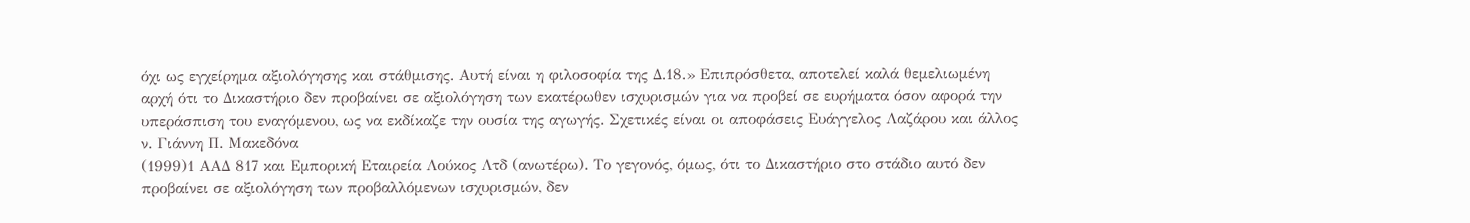όχι ως εγχείρημα αξιολόγησης και στάθμισης. Αυτή είναι η φιλοσοφία της Δ.18.» Επιπρόσθετα, αποτελεί καλά θεμελιωμένη αρχή ότι το Δικαστήριο δεν προβαίνει σε αξιολόγηση των εκατέρωθεν ισχυρισμών για να προβεί σε ευρήματα όσον αφορά την υπεράσπιση του εναγόμενου, ως να εκδίκαζε την ουσία της αγωγής. Σχετικές είναι οι αποφάσεις Ευάγγελος Λαζάρου και άλλος ν. Γιάννη Π. Μακεδόνα
(1999)1 ΑΑΔ 817 και Εμπορική Εταιρεία Λούκος Λτδ (ανωτέρω). Το γεγονός, όμως, ότι το Δικαστήριο στο στάδιο αυτό δεν προβαίνει σε αξιολόγηση των προβαλλόμενων ισχυρισμών, δεν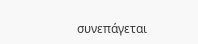συνεπάγεται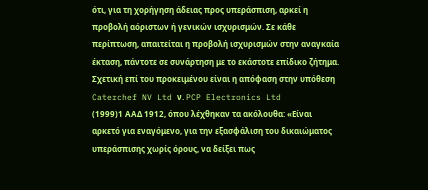ότι, για τη χορήγηση άδειας προς υπεράσπιση, αρκεί η προβολή αόριστων ή γενικών ισχυρισμών. Σε κάθε περίπτωση, απαιτείται η προβολή ισχυρισμών στην αναγκαία έκταση, πάντοτε σε συνάρτηση με το εκάστοτε επίδικο ζήτημα. Σχετική επί του προκειμένου είναι η απόφαση στην υπόθεση Caterchef NV Ltd ν. PCP Electronics Ltd
(1999)1 ΑΑΔ 1912, όπου λέχθηκαν τα ακόλουθα: «Είναι αρκετό για εναγόμενο, για την εξασφάλιση του δικαιώματος υπεράσπισης χωρίς όρους, να δείξει πως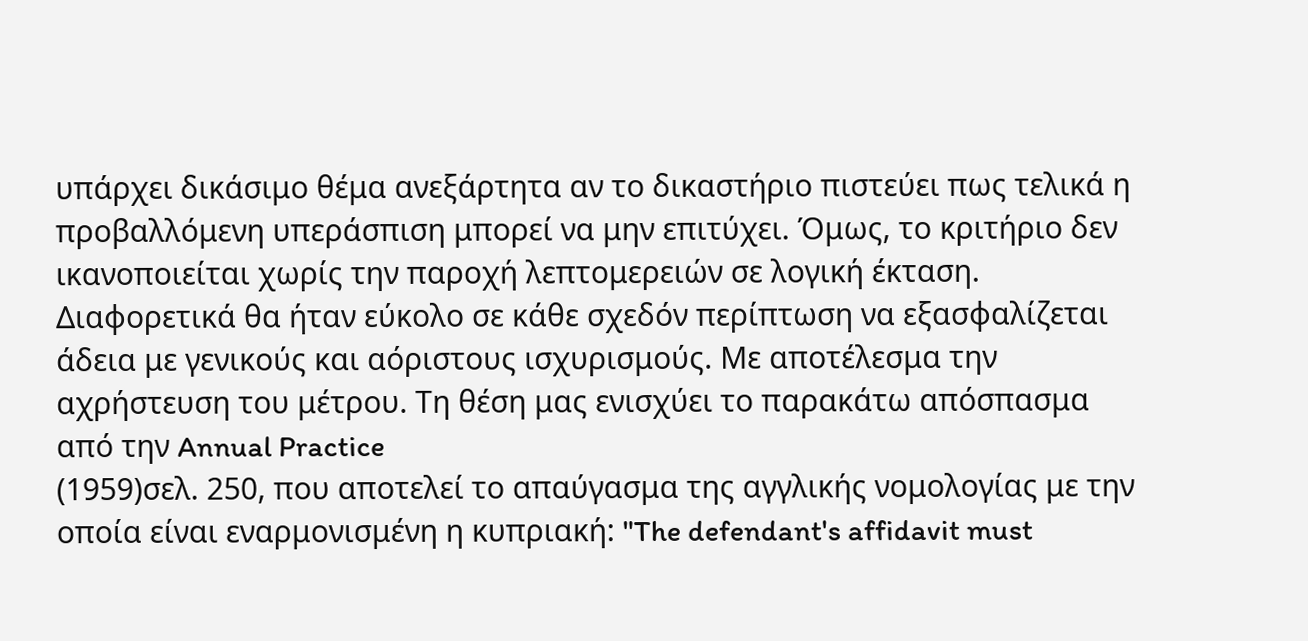υπάρχει δικάσιμο θέμα ανεξάρτητα αν το δικαστήριο πιστεύει πως τελικά η προβαλλόμενη υπεράσπιση μπορεί να μην επιτύχει. Όμως, το κριτήριο δεν ικανοποιείται χωρίς την παροχή λεπτομερειών σε λογική έκταση. Διαφορετικά θα ήταν εύκολο σε κάθε σχεδόν περίπτωση να εξασφαλίζεται άδεια με γενικούς και αόριστους ισχυρισμούς. Με αποτέλεσμα την αχρήστευση του μέτρου. Τη θέση μας ενισχύει το παρακάτω απόσπασμα από την Annual Practice
(1959)σελ. 250, που αποτελεί το απαύγασμα της αγγλικής νομολογίας με την οποία είναι εναρμονισμένη η κυπριακή: "The defendant's affidavit must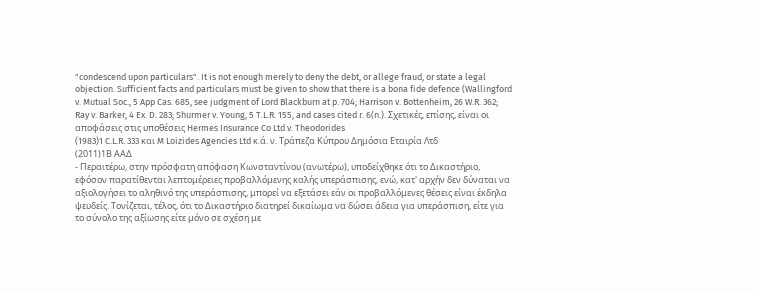"condescend upon particulars". It is not enough merely to deny the debt, or allege fraud, or state a legal objection. Sufficient facts and particulars must be given to show that there is a bona fide defence (Wallingford v. Mutual Soc., 5 App Cas. 685, see judgment of Lord Blackburn at p. 704; Harrison v. Bottenheim, 26 W.R. 362; Ray v. Barker, 4 Ex. D. 283; Shurmer v. Young, 5 T.L.R. 155, and cases cited r. 6(n.). Σχετικές, επίσης, είναι οι αποφάσεις στις υποθέσεις Hermes Insurance Co Ltd v. Theodorides
(1983)1 C.L.R. 333 και M Loizides Agencies Ltd κ.ά. ν. Τράπεζα Κύπρου Δημόσια Εταιρία Λτδ
(2011)1Β ΑΑΔ
- Περαιτέρω, στην πρόσφατη απόφαση Κωνσταντίνου (ανωτέρω), υποδείχθηκε ότι το Δικαστήριο, εφόσον παρατίθενται λεπτομέρειες προβαλλόμενης καλής υπεράσπισης, ενώ, κατ' αρχήν δεν δύναται να αξιολογήσει το αληθινό της υπεράσπισης, μπορεί να εξετάσει εάν οι προβαλλόμενες θέσεις είναι έκδηλα ψευδείς. Τονίζεται, τέλος, ότι το Δικαστήριο διατηρεί δικαίωμα να δώσει άδεια για υπεράσπιση, είτε για το σύνολο της αξίωσης είτε μόνο σε σχέση με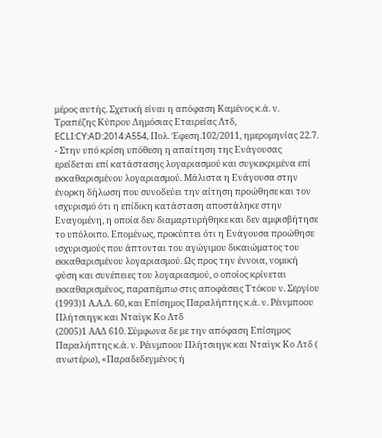μέρος αυτής. Σχετική είναι η απόφαση Καμένος κ.ά. ν. Τραπέζης Κύπρου Δημόσιας Εταιρείας Λτδ, ECLI:CY:AD:2014:A554, Πολ. Έφεση.102/2011, ημερομηνίας 22.7.
- Στην υπό κρίση υπόθεση η απαίτηση της Ενάγουσας ερείδεται επί κατάστασης λογαριασμού και συγκεκριμένα επί εκκαθαρισμένου λογαριασμού. Μάλιστα η Ενάγουσα στην ένορκη δήλωση που συνοδεύει την αίτηση προώθησε και τον ισχυρισμό ότι η επίδικη κατάσταση αποστάληκε στην Εναγομένη, η οποία δεν διαμαρτυρήθηκε και δεν αμφισβήτησε το υπόλοιπο. Επομένως, προκύπτει ότι η Ενάγουσα προώθησε ισχυρισμούς που άπτονται του αγώγιμου δικαιώματος του εκκαθαρισμένου λογαριασμού. Ως προς την έννοια, νομική φύση και συνέπειες του λογαριασμού, ο οποίος κρίνεται εκκαθαρισμένος, παραπέμπω στις αποφάσεις Ττόκου ν. Σεργίου
(1993)1 Α.Α.Δ. 60, και Επίσημος Παραλήπτης κ.ά. ν. Ρέινμποου Πλήτσιηγκ και Νταϊγκ Κο Λτδ
(2005)1 ΑΑΔ 610. Σύμφωνα δε με την απόφαση Επίσημος Παραλήπτης κ.ά. ν. Ρέινμποου Πλήτσιηγκ και Νταϊγκ Κο Λτδ ( ανωτέρω), «Παραδεδεγμένος ή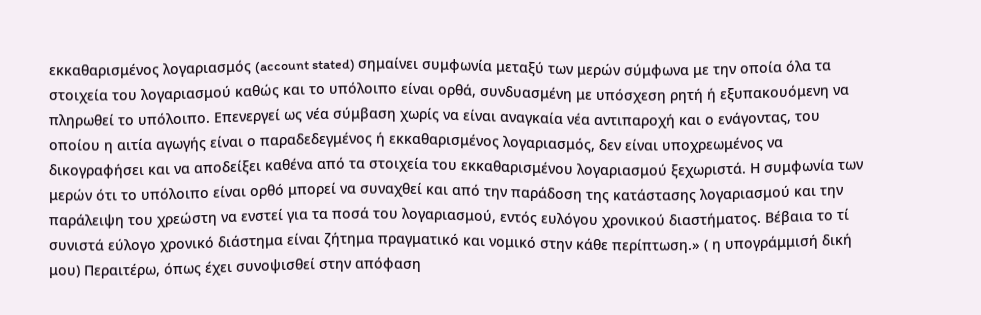εκκαθαρισμένος λογαριασμός (account stated) σημαίνει συμφωνία μεταξύ των μερών σύμφωνα με την οποία όλα τα στοιχεία του λογαριασμού καθώς και το υπόλοιπο είναι ορθά, συνδυασμένη με υπόσχεση ρητή ή εξυπακουόμενη να πληρωθεί το υπόλοιπο. Επενεργεί ως νέα σύμβαση χωρίς να είναι αναγκαία νέα αντιπαροχή και ο ενάγοντας, του οποίου η αιτία αγωγής είναι ο παραδεδεγμένος ή εκκαθαρισμένος λογαριασμός, δεν είναι υποχρεωμένος να δικογραφήσει και να αποδείξει καθένα από τα στοιχεία του εκκαθαρισμένου λογαριασμού ξεχωριστά. Η συμφωνία των μερών ότι το υπόλοιπο είναι ορθό μπορεί να συναχθεί και από την παράδοση της κατάστασης λογαριασμού και την παράλειψη του χρεώστη να ενστεί για τα ποσά του λογαριασμού, εντός ευλόγου χρονικού διαστήματος. Βέβαια το τί συνιστά εύλογο χρονικό διάστημα είναι ζήτημα πραγματικό και νομικό στην κάθε περίπτωση.» ( η υπογράμμισή δική μου) Περαιτέρω, όπως έχει συνοψισθεί στην απόφαση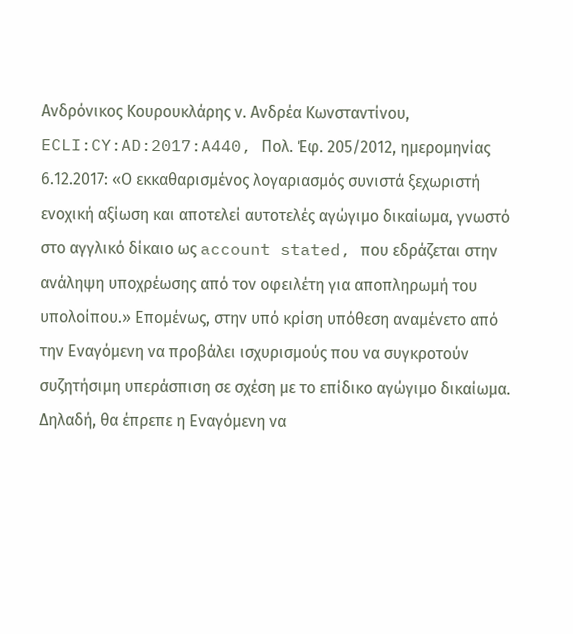Ανδρόνικος Κουρουκλάρης ν. Ανδρέα Κωνσταντίνου, ECLI:CY:AD:2017:A440, Πολ. Έφ. 205/2012, ημερομηνίας 6.12.2017: «Ο εκκαθαρισμένος λογαριασμός συνιστά ξεχωριστή ενοχική αξίωση και αποτελεί αυτοτελές αγώγιμο δικαίωμα, γνωστό στο αγγλικό δίκαιο ως account stated, που εδράζεται στην ανάληψη υποχρέωσης από τον οφειλέτη για αποπληρωμή του υπολοίπου.» Επομένως, στην υπό κρίση υπόθεση αναμένετο από την Εναγόμενη να προβάλει ισχυρισμούς που να συγκροτούν συζητήσιμη υπεράσπιση σε σχέση με το επίδικο αγώγιμο δικαίωμα. Δηλαδή, θα έπρεπε η Εναγόμενη να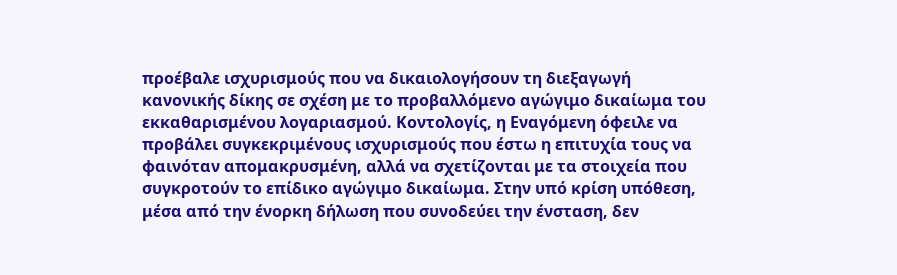προέβαλε ισχυρισμούς που να δικαιολογήσουν τη διεξαγωγή κανονικής δίκης σε σχέση με το προβαλλόμενο αγώγιμο δικαίωμα του εκκαθαρισμένου λογαριασμού. Κοντολογίς, η Εναγόμενη όφειλε να προβάλει συγκεκριμένους ισχυρισμούς που έστω η επιτυχία τους να φαινόταν απομακρυσμένη, αλλά να σχετίζονται με τα στοιχεία που συγκροτούν το επίδικο αγώγιμο δικαίωμα. Στην υπό κρίση υπόθεση, μέσα από την ένορκη δήλωση που συνοδεύει την ένσταση, δεν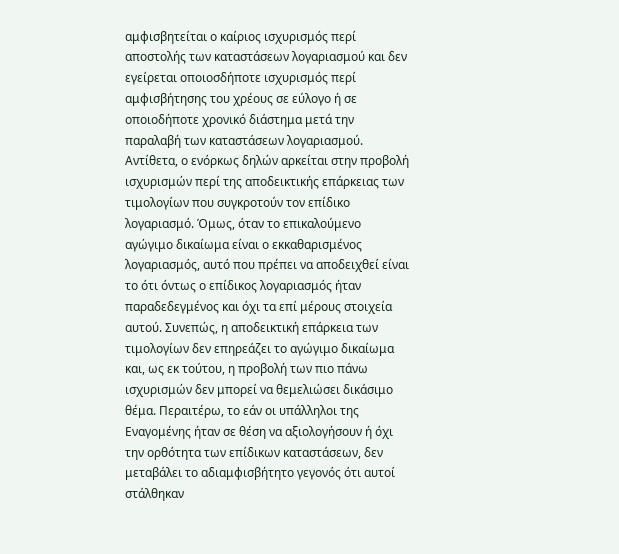αμφισβητείται ο καίριος ισχυρισμός περί αποστολής των καταστάσεων λογαριασμού και δεν εγείρεται οποιοσδήποτε ισχυρισμός περί αμφισβήτησης του χρέους σε εύλογο ή σε οποιοδήποτε χρονικό διάστημα μετά την παραλαβή των καταστάσεων λογαριασμού. Αντίθετα, ο ενόρκως δηλών αρκείται στην προβολή ισχυρισμών περί της αποδεικτικής επάρκειας των τιμολογίων που συγκροτούν τον επίδικο λογαριασμό. Όμως, όταν το επικαλούμενο αγώγιμο δικαίωμα είναι ο εκκαθαρισμένος λογαριασμός, αυτό που πρέπει να αποδειχθεί είναι το ότι όντως ο επίδικος λογαριασμός ήταν παραδεδεγμένος και όχι τα επί μέρους στοιχεία αυτού. Συνεπώς, η αποδεικτική επάρκεια των τιμολογίων δεν επηρεάζει το αγώγιμο δικαίωμα και, ως εκ τούτου, η προβολή των πιο πάνω ισχυρισμών δεν μπορεί να θεμελιώσει δικάσιμο θέμα. Περαιτέρω, το εάν οι υπάλληλοι της Εναγομένης ήταν σε θέση να αξιολογήσουν ή όχι την ορθότητα των επίδικων καταστάσεων, δεν μεταβάλει το αδιαμφισβήτητο γεγονός ότι αυτοί στάλθηκαν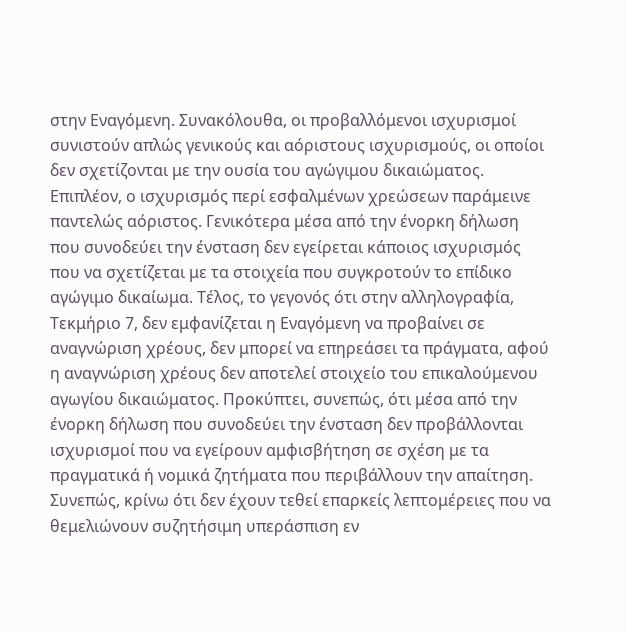στην Εναγόμενη. Συνακόλουθα, οι προβαλλόμενοι ισχυρισμοί συνιστούν απλώς γενικούς και αόριστους ισχυρισμούς, οι οποίοι δεν σχετίζονται με την ουσία του αγώγιμου δικαιώματος. Επιπλέον, ο ισχυρισμός περί εσφαλμένων χρεώσεων παράμεινε παντελώς αόριστος. Γενικότερα μέσα από την ένορκη δήλωση που συνοδεύει την ένσταση δεν εγείρεται κάποιος ισχυρισμός που να σχετίζεται με τα στοιχεία που συγκροτούν το επίδικο αγώγιμο δικαίωμα. Τέλος, το γεγονός ότι στην αλληλογραφία, Τεκμήριο 7, δεν εμφανίζεται η Εναγόμενη να προβαίνει σε αναγνώριση χρέους, δεν μπορεί να επηρεάσει τα πράγματα, αφού η αναγνώριση χρέους δεν αποτελεί στοιχείο του επικαλούμενου αγωγίου δικαιώματος. Προκύπτει, συνεπώς, ότι μέσα από την ένορκη δήλωση που συνοδεύει την ένσταση δεν προβάλλονται ισχυρισμοί που να εγείρουν αμφισβήτηση σε σχέση με τα πραγματικά ή νομικά ζητήματα που περιβάλλουν την απαίτηση. Συνεπώς, κρίνω ότι δεν έχουν τεθεί επαρκείς λεπτομέρειες που να θεμελιώνουν συζητήσιμη υπεράσπιση εν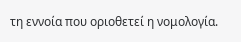τη εννοία που οριοθετεί η νομολογία.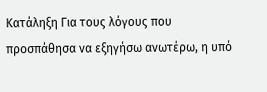Κατάληξη Για τους λόγους που προσπάθησα να εξηγήσω ανωτέρω, η υπό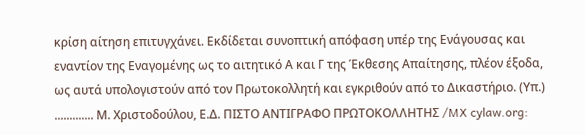κρίση αίτηση επιτυγχάνει. Εκδίδεται συνοπτική απόφαση υπέρ της Ενάγουσας και εναντίον της Εναγομένης ως το αιτητικό Α και Γ της Έκθεσης Απαίτησης, πλέον έξοδα, ως αυτά υπολογιστούν από τον Πρωτοκολλητή και εγκριθούν από το Δικαστήριο. (Υπ.) ............. Μ. Χριστοδούλου, Ε.Δ. ΠΙΣΤΟ ΑΝΤΙΓΡΑΦΟ ΠΡΩΤΟΚΟΛΛΗΤΗΣ /MX cylaw.org: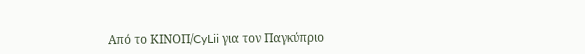Από το ΚΙΝOΠ/CyLii για τον Παγκύπριο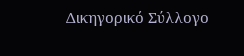Δικηγορικό Σύλλογο